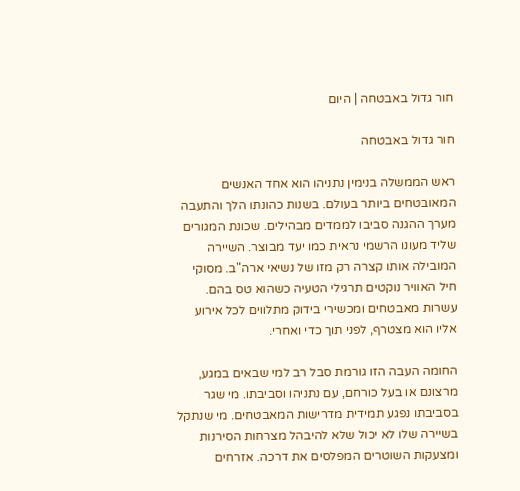חור גדול באבטחה | היום

חור גדול באבטחה

ראש הממשלה בנימין נתניהו הוא אחד האנשים המאובטחים ביותר בעולם. בשנות כהונתו הלך והתעבה מערך ההגנה סביבו לממדים מבהילים. שכונת המגורים שליד מעונו הרשמי נראית כמו יעד מבוצר. השיירה המובילה אותו קצרה רק מזו של נשיאי ארה"ב. מסוקי חיל האוויר נוקטים תרגילי הטעיה כשהוא טס בהם. עשרות מאבטחים ומכשירי בידוק מתלווים לכל אירוע אליו הוא מצטרף, לפני תוך כדי ואחרי.

החומה העבה הזו גורמת סבל רב למי שבאים במגע, מרצונם או בעל כורחם, עם נתניהו וסביבתו. מי שגר בסביבתו נפגע תמידית מדרישות המאבטחים. מי שנתקל בשיירה שלו לא יכול שלא להיבהל מצרחות הסירנות ומצעקות השוטרים המפלסים את דרכה. אזרחים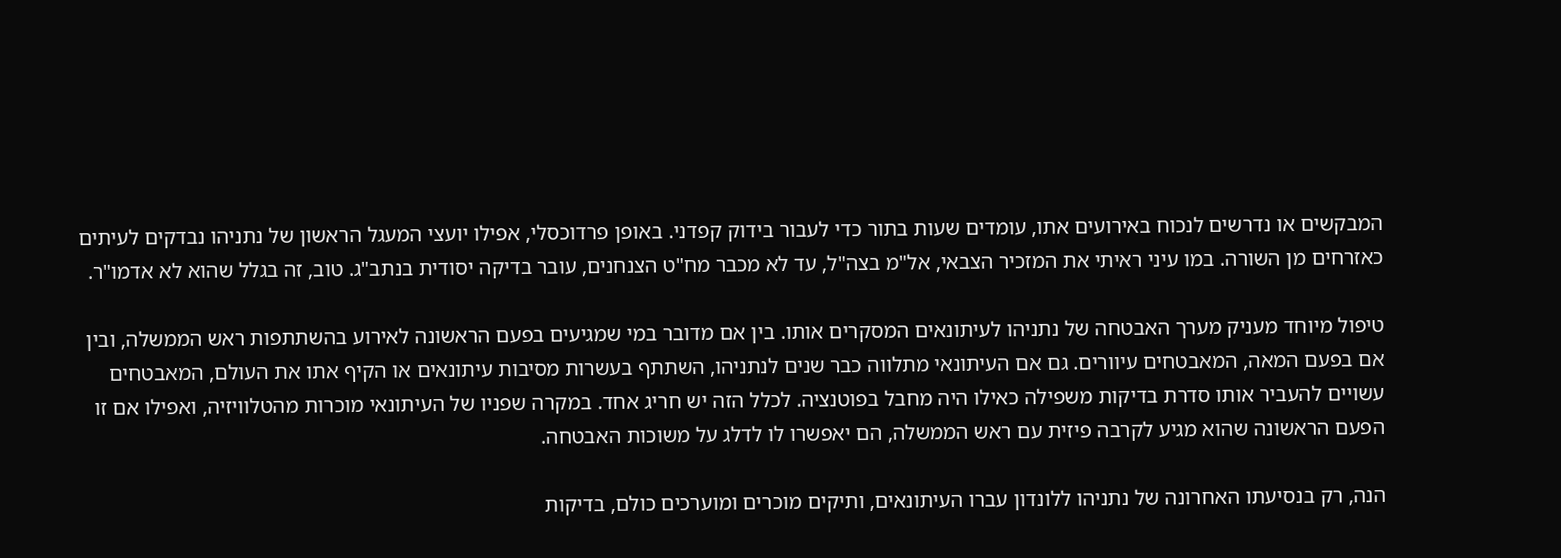המבקשים או נדרשים לנכוח באירועים אתו, עומדים שעות בתור כדי לעבור בידוק קפדני. באופן פרדוכסלי, אפילו יועצי המעגל הראשון של נתניהו נבדקים לעיתים כאזרחים מן השורה. במו עיני ראיתי את המזכיר הצבאי, אל"מ בצה"ל, עד לא מכבר מח"ט הצנחנים, עובר בדיקה יסודית בנתב"ג. טוב, זה בגלל שהוא לא אדמו"ר.

טיפול מיוחד מעניק מערך האבטחה של נתניהו לעיתונאים המסקרים אותו. בין אם מדובר במי שמגיעים בפעם הראשונה לאירוע בהשתתפות ראש הממשלה, ובין אם בפעם המאה, המאבטחים עיוורים. גם אם העיתונאי מתלווה כבר שנים לנתניהו, השתתף בעשרות מסיבות עיתונאים או הקיף אתו את העולם, המאבטחים עשויים להעביר אותו סדרת בדיקות משפילה כאילו היה מחבל בפוטנציה. לכלל הזה יש חריג אחד. במקרה שפניו של העיתונאי מוכרות מהטלוויזיה, ואפילו אם זו הפעם הראשונה שהוא מגיע לקרבה פיזית עם ראש הממשלה, הם יאפשרו לו לדלג על משוכות האבטחה.

הנה, רק בנסיעתו האחרונה של נתניהו ללונדון עברו העיתונאים, ותיקים מוכרים ומוערכים כולם, בדיקות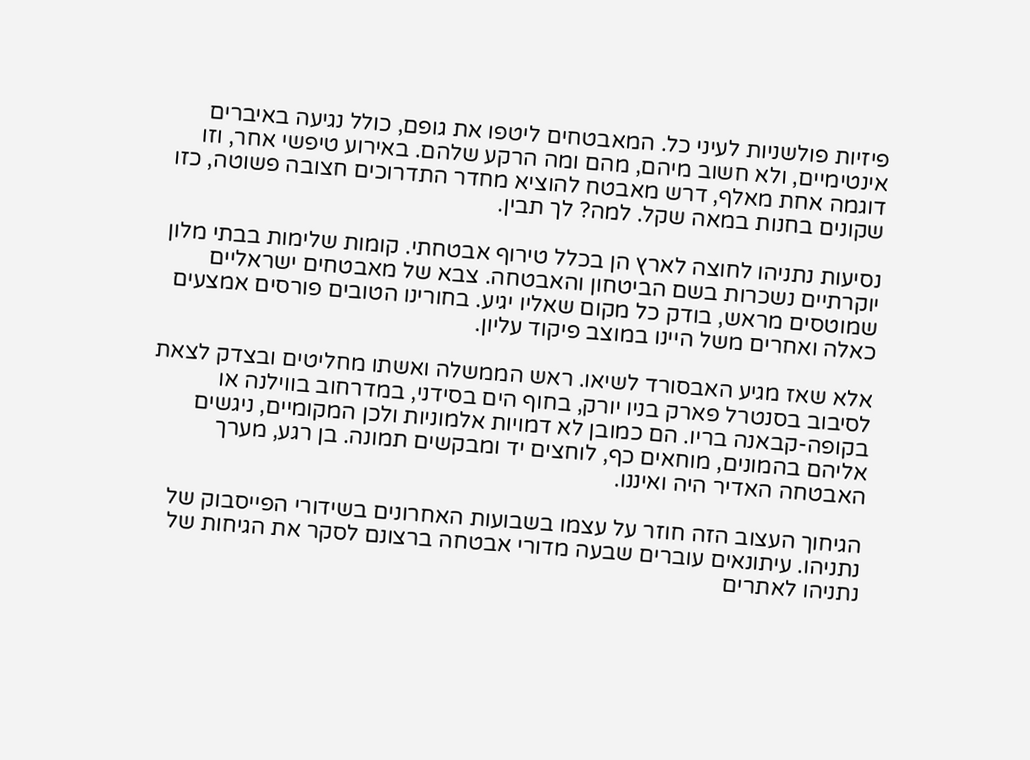פיזיות פולשניות לעיני כל. המאבטחים ליטפו את גופם, כולל נגיעה באיברים אינטימיים, ולא חשוב מיהם, מהם ומה הרקע שלהם. באירוע טיפשי אחר, וזו דוגמה אחת מאלף, דרש מאבטח להוציא מחדר התדרוכים חצובה פשוטה, כזו שקונים בחנות במאה שקל. למה? לך תבין.

נסיעות נתניהו לחוצה לארץ הן בכלל טירוף אבטחתי. קומות שלימות בבתי מלון יוקרתיים נשכרות בשם הביטחון והאבטחה. צבא של מאבטחים ישראליים שמוטסים מראש, בודק כל מקום שאליו יגיע. בחורינו הטובים פורסים אמצעים כאלה ואחרים משל היינו במוצב פיקוד עליון.

אלא שאז מגיע האבסורד לשיאו. ראש הממשלה ואשתו מחליטים ובצדק לצאת לסיבוב בסנטרל פארק בניו יורק, בחוף הים בסידני, במדרחוב בווילנה או בקופה-קבאנה בריו. הם כמובן לא דמויות אלמוניות ולכן המקומיים, ניגשים אליהם בהמונים, מוחאים כף, לוחצים יד ומבקשים תמונה. בן רגע, מערך האבטחה האדיר היה ואיננו.

הגיחוך העצוב הזה חוזר על עצמו בשבועות האחרונים בשידורי הפייסבוק של נתניהו. עיתונאים עוברים שבעה מדורי אבטחה ברצונם לסקר את הגיחות של נתניהו לאתרים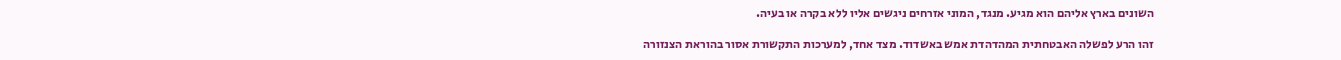השונים בארץ אליהם הוא מגיע. מנגד, המוני אזרחים ניגשים אליו ללא בקרה או בעיה.

זהו הרע לפשלה האבטחתית המהדהדת אמש באשדוד. מצד אחד, למערכות התקשורת אסור בהוראת הצנזורה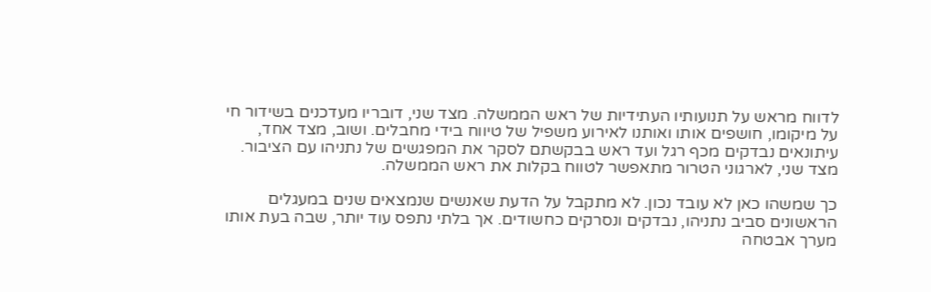לדווח מראש על תנועותיו העתידיות של ראש הממשלה. מצד שני, דובריו מעדכנים בשידור חי על מיקומו, חושפים אותו ואותנו לאירוע משפיל של טיווח בידי מחבלים. ושוב, מצד אחד, עיתונאים נבדקים מכף רגל ועד ראש בבקשתם לסקר את המפגשים של נתניהו עם הציבור. מצד שני, לארגוני הטרור מתאפשר לטווח בקלות את ראש הממשלה.

כך שמשהו כאן לא עובד נכון. לא מתקבל על הדעת שאנשים שנמצאים שנים במעגלים הראשונים סביב נתניהו, נבדקים ונסרקים כחשודים. אך בלתי נתפס עוד יותר, שבה בעת אותו מערך אבטחה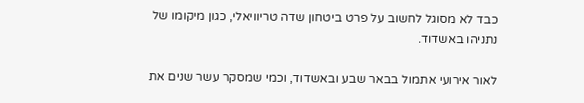כבד לא מסוגל לחשוב על פרט ביטחון שדה טריוויאלי, כגון מיקומו של נתניהו באשדוד.

לאור אירועי אתמול בבאר שבע ובאשדוד, וכמי שמסקר עשר שנים את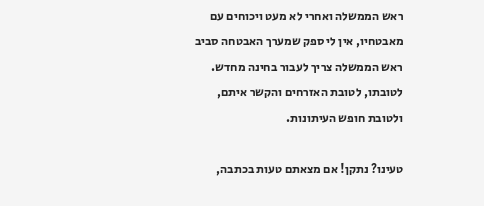ראש הממשלה ואחרי לא מעט ויכוחים עם מאבטחיו, אין לי ספק שמערך האבטחה סביב ראש הממשלה צריך לעבור בחינה מחדש. לטובתו, לטובת האזרחים והקשר איתם, ולטובת חופש העיתונות.

טעינו? נתקן! אם מצאתם טעות בכתבה,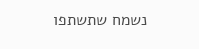נשמח שתשתפו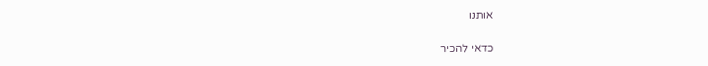אותנו

כדאי להכיר